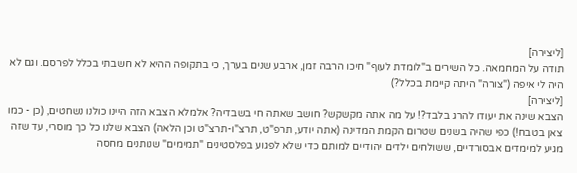[ליצירה]
תודה על המחמאה. כל השירים ב"לומדת לעוף" חיכו הרבה זמן, ארבע שנים בערך, כי בתקופה ההיא לא חשבתי בכלל לפרסם. וגם לא היה לי איפה ("צורה" היתה קיימת בכלל?)
[ליצירה]
הצבא שינה את יעודו להרג בלבד?! על מה אתה מקשקש? חושב שאתה חי בשבדיה? אלמלא הצבא הזה היינו כולנו נשחטים, (כן - כמו צאן בטבח!) כפי שהיה בשנים שטרום הקמת המדינה (אתה יודע, תרפ"ט, תרצ"ו-תרצ"ט וכן הלאה) הצבא שלנו כל כך מוסרי, עד שזה מגיע למימדים אבסורדיים, ששולחים ילדים יהודיים למותם כדי שלא לפגוע בפלסטינים "תמימים" שנותנים מחסה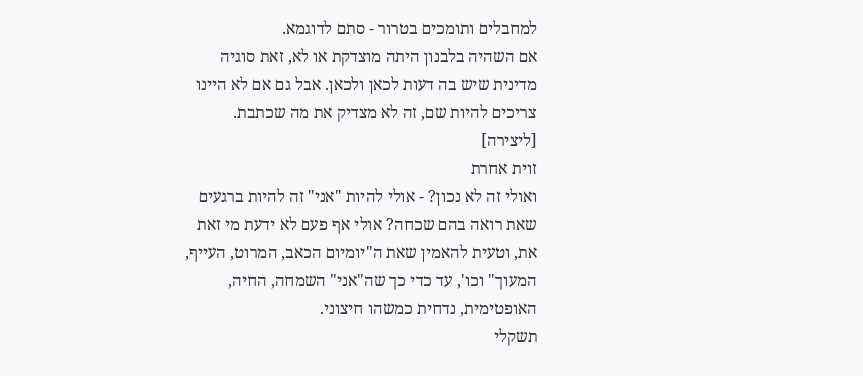למחבלים ותומכים בטרור - סתם לדוגמא.
אם השהיה בלבנון היתה מוצדקת או לא, זאת סוגיה מדינית שיש בה דעות לכאן ולכאן. אבל גם אם לא היינו צריכים להיות שם, זה לא מצדיק את מה שכתבת.
[ליצירה]
זוית אחרת
ואולי זה לא נכון? - אולי להיות "אני" זה להיות ברגעים שאת רואה בהם שכחה? אולי אף פעם לא ידעת מי זאת את, וטעית להאמין שאת ה"יומיום הכאב, המרוט, העייף, המעוך" וכו', עד כדי כך שה"אני" השמחה, החיה, האופטימית, נדחית כמשהו חיצוני.
תשקלי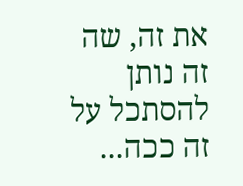את זה, שה זה נותן להסתכל על זה ככה...